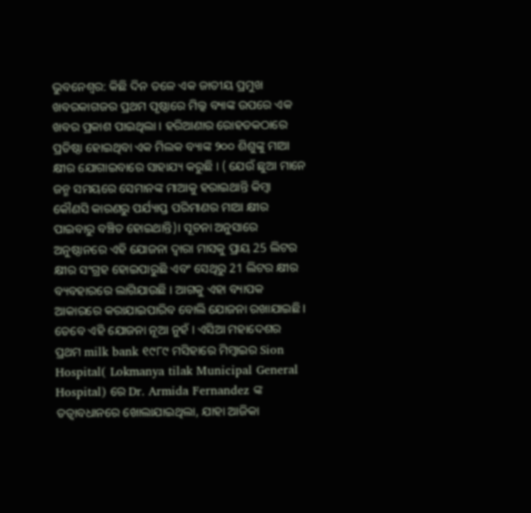ଭୁବନେଶ୍ୱର: କିଛି ଦିନ ତଳେ ଏକ ଜାତୀୟ ପ୍ରମୁଖ ଖବରକାଗଜର ପ୍ରଥମ ପୃଷ୍ଠାରେ ମିଲ୍କ ବ୍ୟାଙ୍କ ଉପରେ ଏକ ଖବର ପ୍ରକାଶ ପାଇଥିଲା । ହରିଆଣାର ରୋହତକଠାରେ ପ୍ରତିଷ୍ଠା ହୋଇଥିବା ଏକ ମିଲକ ବ୍ୟାଙ୍କ ୨୦୦ ଶିଶୁଙ୍କୁ ମାଆ କ୍ଷୀର ଯୋଗାଇବାରେ ସାହାଯ୍ୟ କରୁଛି । ( ଯେଉଁ ଛୁଆ ମାନେ ଜନ୍ମ ସମୟରେ ସେମାନଙ୍କ ମାଆକୁ ହରାଇଥାନ୍ତି କିମ୍ବା କୌଣସି କାରଣରୁ ପର୍ଯ୍ୟାପ୍ତ ପରିମାଣର ମାଆ କ୍ଷୀର ପାଇବାରୁ ବଞ୍ଚିତ ହୋଇଥାନ୍ତି)। ସୂଚନା ଅନୁସାରେ ଅନୁଷ୍ଠାନରେ ଏହି ଯୋଜନା ଦ୍ୱାରା ମାସକୁ ପ୍ରାୟ 25 ଲିଟର କ୍ଷୀର ସଂଗ୍ରହ ହୋଇପାରୁଛି ଏବଂ ସେଥିରୁ 21 ଲିଟର କ୍ଷୀର ବ୍ୟବହାରରେ ଲାଗିଯାଉଛି । ଆଗକୁ ଏହା ବ୍ୟାପକ ଆକାରରେ କରାଯାଇପାରିବ ବୋଲି ଯୋଜନା ରଖାଯାଇଛି।
ତେବେ ଏହି ଯୋଜନା ନୂଆ ନୁହଁ । ଏସିଆ ମହାଦେଶର ପ୍ରଥମ milk bank ୧୯୮୯ ମସିହାରେ ମିମ୍ବାଇର Sion Hospital( Lokmanya tilak Municipal General Hospital) ରେ Dr. Armida Fernandez ଙ୍କ ତତ୍ୱାବଧାନରେ ଖୋଲାଯାଇଥିଲା, ଯାହା ଆଜିକା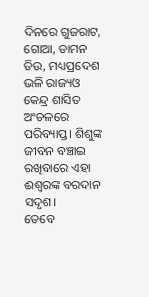ଦିନରେ ଗୁଜରାଟ, ଗୋଆ, ଡାମନ ଡିଉ, ମଧ୍ୟପ୍ରଦେଶ ଭଳି ରାଜ୍ୟଓ କେନ୍ଦ୍ର ଶାସିତ ଅଂଚଳରେ ପରିବ୍ୟାପ୍ତ। ଶିଶୁଙ୍କ ଜୀବନ ବଞ୍ଚାଇ ରଖିବାରେ ଏହା ଈଶ୍ୱରଙ୍କ ବରଦାନ ସଦୃଶ।
ତେବେ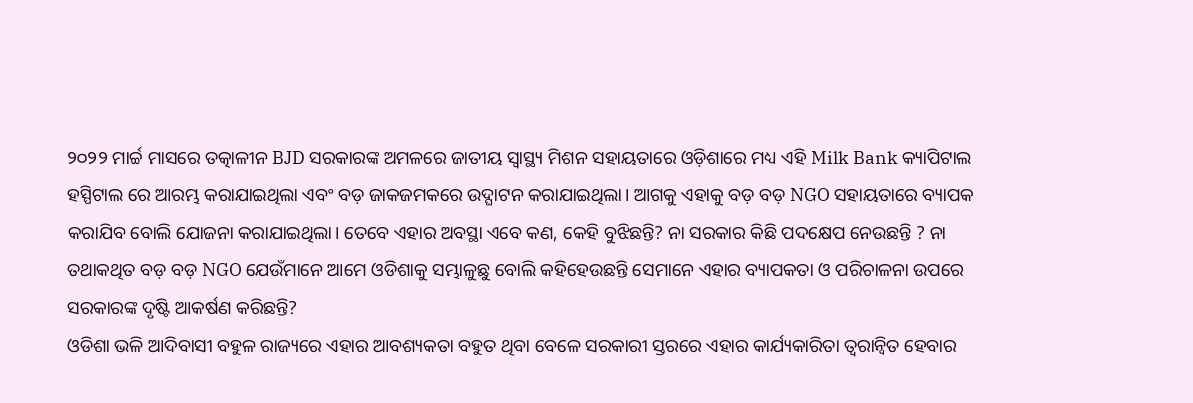୨୦୨୨ ମାର୍ଚ୍ଚ ମାସରେ ତତ୍କାଳୀନ BJD ସରକାରଙ୍କ ଅମଳରେ ଜାତୀୟ ସ୍ୱାସ୍ଥ୍ୟ ମିଶନ ସହାୟତାରେ ଓଡ଼ିଶାରେ ମଧ୍ୟ ଏହି Milk Bank କ୍ୟାପିଟାଲ ହସ୍ପିଟାଲ ରେ ଆରମ୍ଭ କରାଯାଇଥିଲା ଏବଂ ବଡ଼ ଜାକଜମକରେ ଉଦ୍ଘାଟନ କରାଯାଇଥିଲା। ଆଗକୁ ଏହାକୁ ବଡ଼ ବଡ଼ NGO ସହାୟତାରେ ବ୍ୟାପକ କରାଯିବ ବୋଲି ଯୋଜନା କରାଯାଇଥିଲା। ତେବେ ଏହାର ଅବସ୍ଥା ଏବେ କଣ, କେହି ବୁଝିଛନ୍ତି? ନା ସରକାର କିଛି ପଦକ୍ଷେପ ନେଉଛନ୍ତି ? ନା ତଥାକଥିତ ବଡ଼ ବଡ଼ NGO ଯେଉଁମାନେ ଆମେ ଓଡିଶାକୁ ସମ୍ଭାଳୁଛୁ ବୋଲି କହିହେଉଛନ୍ତି ସେମାନେ ଏହାର ବ୍ୟାପକତା ଓ ପରିଚାଳନା ଉପରେ ସରକାରଙ୍କ ଦୃଷ୍ଟି ଆକର୍ଷଣ କରିଛନ୍ତି?
ଓଡିଶା ଭଳି ଆଦିବାସୀ ବହୁଳ ରାଜ୍ୟରେ ଏହାର ଆବଶ୍ୟକତା ବହୁତ ଥିବା ବେଳେ ସରକାରୀ ସ୍ତରରେ ଏହାର କାର୍ଯ୍ୟକାରିତା ତ୍ୱରାନ୍ୱିତ ହେବାର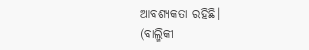ଆବଶ୍ୟକତା ରହିଛି।
(ବାଲ୍ମିକୀ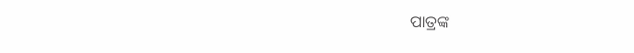ପାତ୍ରଙ୍କ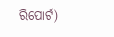ରିପୋର୍ଟ)